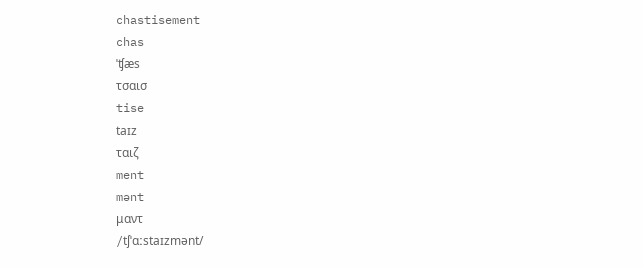chastisement
chas
ˈʧæs
τσαισ
tise
taɪz
ταιζ
ment
mənt
μαντ
/tʃˈɑːstaɪzmənt/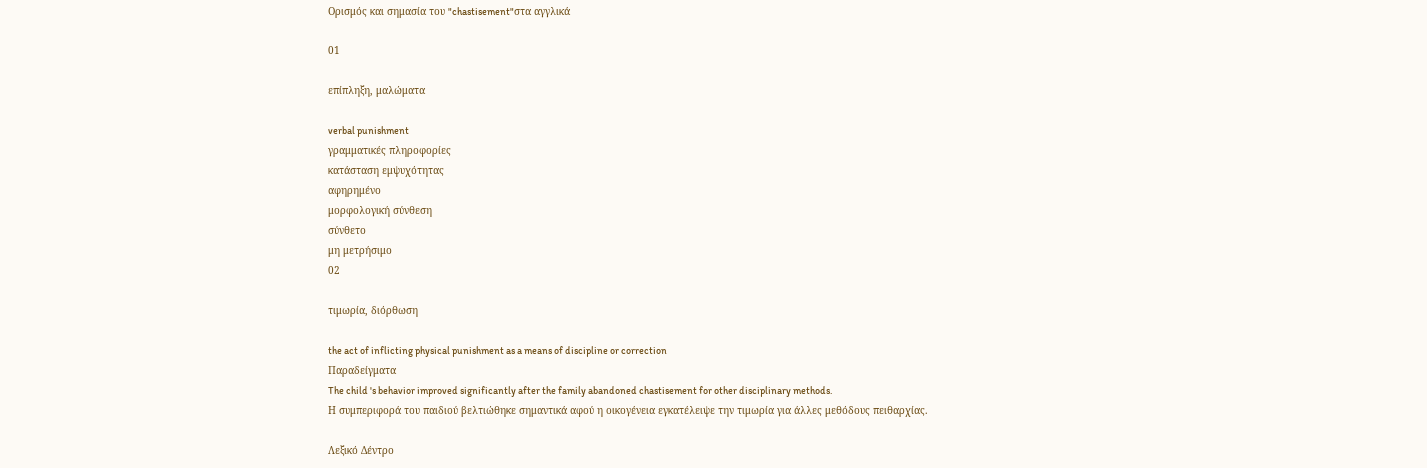Ορισμός και σημασία του "chastisement"στα αγγλικά

01

επίπληξη, μαλώματα

verbal punishment
γραμματικές πληροφορίες
κατάσταση εμψυχότητας
αφηρημένο
μορφολογική σύνθεση
σύνθετο
μη μετρήσιμο
02

τιμωρία, διόρθωση

the act of inflicting physical punishment as a means of discipline or correction
Παραδείγματα
The child 's behavior improved significantly after the family abandoned chastisement for other disciplinary methods.
Η συμπεριφορά του παιδιού βελτιώθηκε σημαντικά αφού η οικογένεια εγκατέλειψε την τιμωρία για άλλες μεθόδους πειθαρχίας.

Λεξικό Δέντρο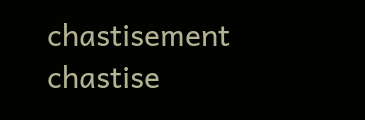chastisement
chastise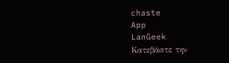chaste
App
LanGeek
Κατεβάστε την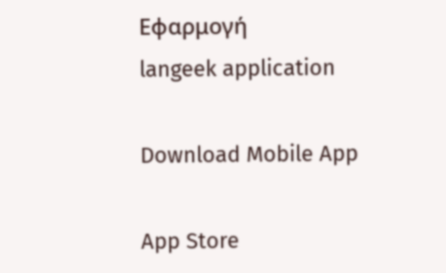Εφαρμογή
langeek application

Download Mobile App

App Store